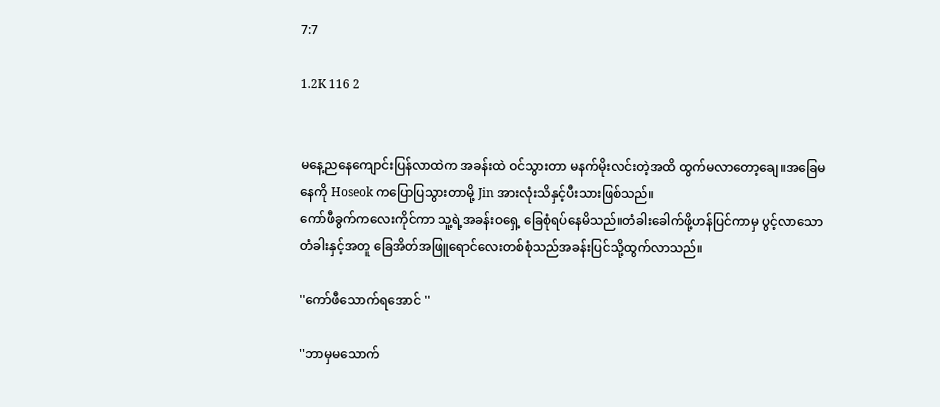7:7

1.2K 116 2


မနေ့ညနေကျောင်းပြန်လာထဲက အခန်းထဲ ဝင်သွားတာ မနက်မိုးလင်းတဲ့အထိ ထွက်မလာတော့ချေ။အခြေမနေကို Hoseok ကပြောပြသွားတာမို့ Jin အားလုံးသိနှင့်ပီးသားဖြစ်သည်။
ကော်ဖီခွက်ကလေးကိုင်ကာ သူ့ရဲ့အခန်းဝရှေ့ ခြေစုံရပ်နေမိသည်။တံခါးခေါက်ဖို့ဟန်ပြင်ကာမှ ပွင့်လာသော တံခါးနှင့်အတူ ခြေအိတ်အဖြူရောင်လေးတစ်စုံသည်အခန်းပြင်သို့ထွက်လာသည်။

''ကော်ဖီသောက်ရအောင် ''

''ဘာမှမသောက်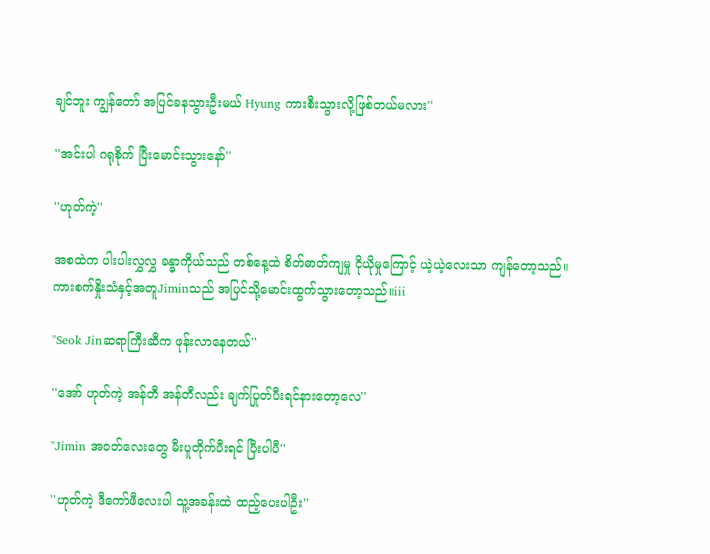ချင်ဘူး ကျွန်တော် အပြင်ခနသွားဦးမယ် Hyung ကားစီးသွားလို့ဖြစ်တယ်မလား''

''အင်းပါ ဂရုစိုက် ပြီးမောင်းသွားနော်''

''ဟုတ်ကဲ့''

အစထဲက ပါးပါးလွှလွှ ခန္ဓာကိုယ်သည် တစ်နေ့ထဲ စိတ်ဓာတ်ကျမှု ငိုယိုမှုကြောင့် ယဲ့ယဲ့လေးသာ ကျန်တော့သည်။
ကားစက်နှိုးသံနှင့်အတူJiminသည် အပြင်သို့မောင်းထွက်သွားတော့သည်။iii

''Seok Jinဆရာကြီးဆီက ဖုန်းလာနေတယ်''

''အော် ဟုတ်ကဲ့ အန်တီ အန်တီလည်း ချက်ပြုတ်ပီးရင်နားတော့လေ''

''Jimin အဝတ်လေးတွေ မီးပူတိုက်ပီးရင် ပြီးပါပီ''

''ဟုတ်ကဲ့ ဒီကော်ဖီလေးပါ သူ့အခန်းထဲ ထည့်ပေးပါဦး''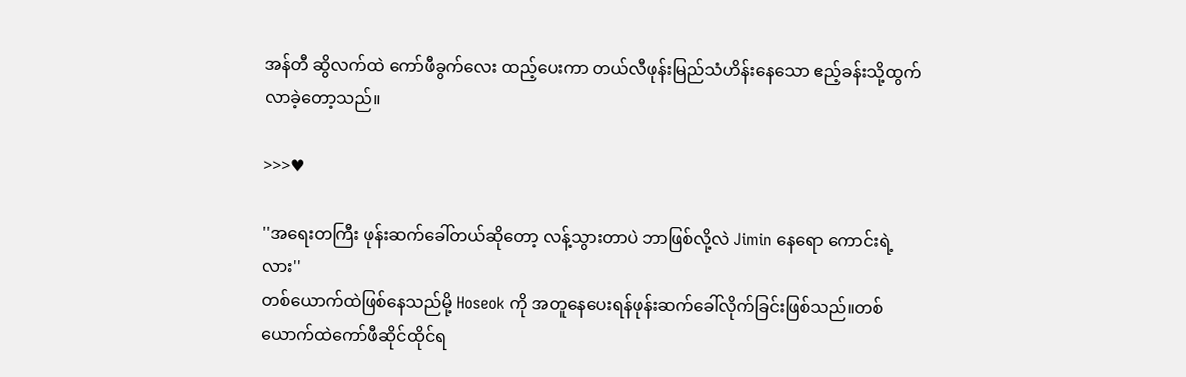အန်တီ ဆွိလက်ထဲ ကော်ဖီခွက်လေး ထည့်ပေးကာ တယ်လီဖုန်းမြည်သံဟိန်းနေသော ဧည့်ခန်းသို့ထွက်လာခဲ့တော့သည်။

>>>♥

''အရေးတကြီး ဖုန်းဆက်ခေါ်တယ်ဆိုတော့ လန့်သွားတာပဲ ဘာဖြစ်လို့လဲ Jimin နေရော ကောင်းရဲ့လား''
တစ်ယောက်ထဲဖြစ်နေသည်မို့ Hoseok ကို အတူနေပေးရန်ဖုန်းဆက်ခေါ်လိုက်ခြင်းဖြစ်သည်။တစ်ယောက်ထဲကော်ဖီဆိုင်ထိုင်ရ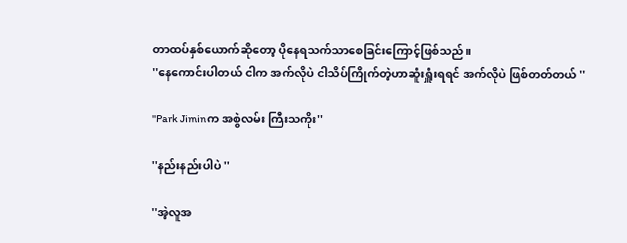တာထပ်နှစ်ယောက်ဆိုတော့ ပိုနေရသက်သာစေခြင်းကြောင့်ဖြစ်သည်။
''နေကောင်းပါတယ် ငါက အက်လိုပဲ ငါသိပ်ကြိုက်တဲ့ဟာဆူံးရှူံးရရင် အက်လိုပဲ ဖြစ်တတ်တယ် ''

''Park Jiminက အစွဲလမ်း ကြီးသကိုး''

''နည်းနည်းပါပဲ ''

''အဲ့လူအ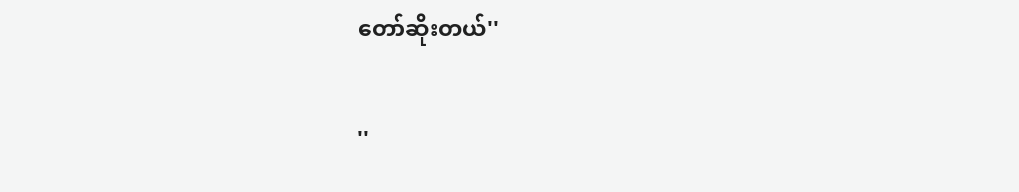တော်ဆိုးတယ်''

''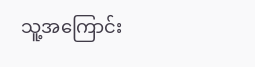သူ့အကြောင်း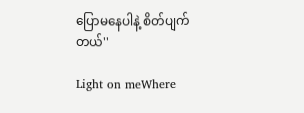ပြောမနေပါနဲ့ စိတ်ပျက်တယ်''

Light on meWhere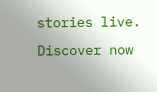stories live. Discover now